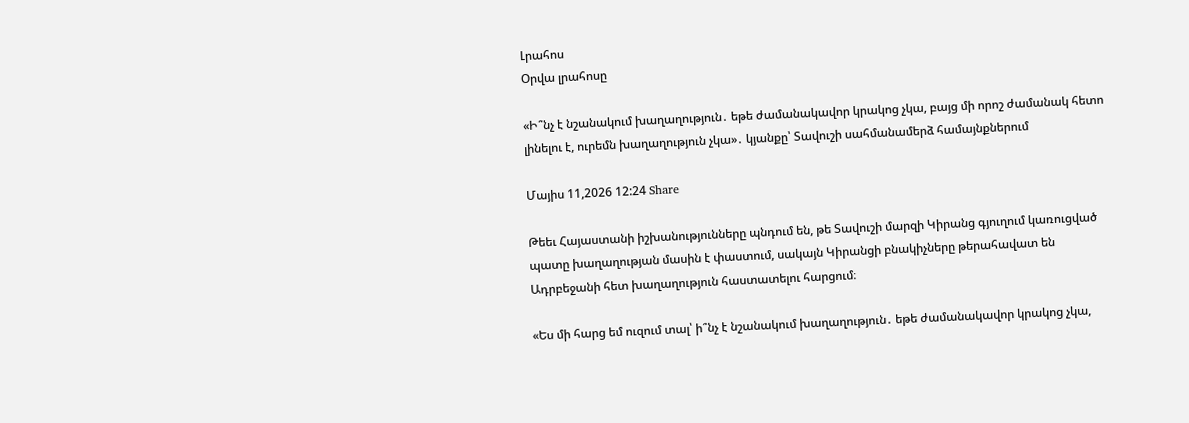Լրահոս
Օրվա լրահոսը

«Ի՞նչ է նշանակում խաղաղություն․ եթե ժամանակավոր կրակոց չկա, բայց մի որոշ ժամանակ հետո լինելու է, ուրեմն խաղաղություն չկա»․ կյանքը՝ Տավուշի սահմանամերձ համայնքներում

Մայիս 11,2026 12:24 Share

Թեեւ Հայաստանի իշխանությունները պնդում են, թե Տավուշի մարզի Կիրանց գյուղում կառուցված պատը խաղաղության մասին է փաստում, սակայն Կիրանցի բնակիչները թերահավատ են Ադրբեջանի հետ խաղաղություն հաստատելու հարցում։

«Ես մի հարց եմ ուզում տալ՝ ի՞նչ է նշանակում խաղաղություն․ եթե ժամանակավոր կրակոց չկա,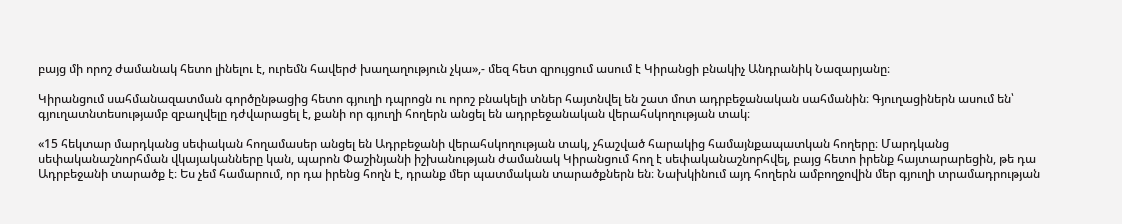բայց մի որոշ ժամանակ հետո լինելու է, ուրեմն հավերժ խաղաղություն չկա»,- մեզ հետ զրույցում ասում է Կիրանցի բնակիչ Անդրանիկ Նազարյանը։

Կիրանցում սահմանազատման գործընթացից հետո գյուղի դպրոցն ու որոշ բնակելի տներ հայտնվել են շատ մոտ ադրբեջանական սահմանին։ Գյուղացիներն ասում են՝ գյուղատնտեսությամբ զբաղվելը դժվարացել է, քանի որ գյուղի հողերն անցել են ադրբեջանական վերահսկողության տակ։

«15 հեկտար մարդկանց սեփական հողամասեր անցել են Ադրբեջանի վերահսկողության տակ, չհաշված հարակից համայնքապատկան հողերը։ Մարդկանց սեփականաշնորհման վկայականները կան, պարոն Փաշինյանի իշխանության ժամանակ Կիրանցում հող է սեփականաշնորհվել, բայց հետո իրենք հայտարարեցին, թե դա Ադրբեջանի տարածք է։ Ես չեմ համարում, որ դա իրենց հողն է, դրանք մեր պատմական տարածքներն են։ Նախկինում այդ հողերն ամբողջովին մեր գյուղի տրամադրության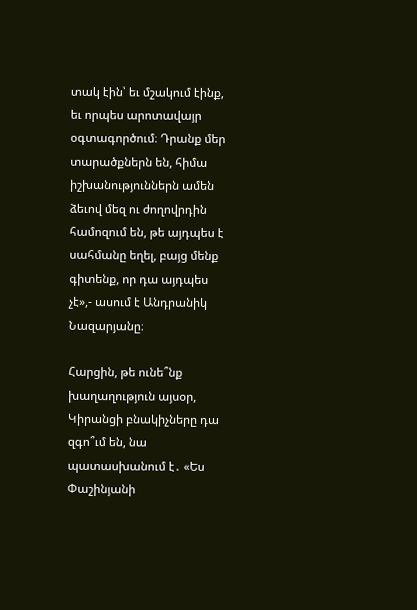տակ էին՝ եւ մշակում էինք, եւ որպես արոտավայր օգտագործում։ Դրանք մեր տարածքներն են, հիմա իշխանություններն ամեն ձեւով մեզ ու ժողովրդին համոզում են, թե այդպես է սահմանը եղել, բայց մենք գիտենք, որ դա այդպես չէ»,- ասում է Անդրանիկ Նազարյանը։

Հարցին, թե ունե՞նք խաղաղություն այսօր, Կիրանցի բնակիչները դա զգո՞ւմ են, նա պատասխանում է․ «Ես Փաշինյանի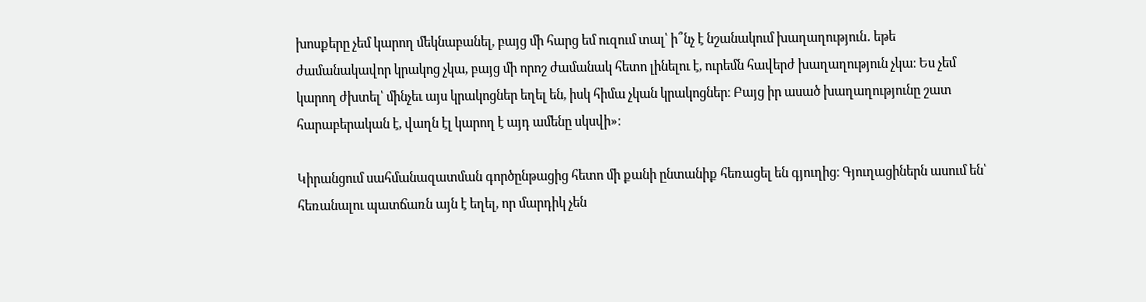խոսքերը չեմ կարող մեկնաբանել, բայց մի հարց եմ ուզում տալ՝ ի՞նչ է նշանակում խաղաղություն․ եթե ժամանակավոր կրակոց չկա, բայց մի որոշ ժամանակ հետո լինելու է, ուրեմն հավերժ խաղաղություն չկա։ Ես չեմ կարող ժխտել՝ մինչեւ այս կրակոցներ եղել են, իսկ հիմա չկան կրակոցներ։ Բայց իր ասած խաղաղությունը շատ հարաբերական է, վաղն էլ կարող է այդ ամենը սկսվի»։

Կիրանցում սահմանազատման գործընթացից հետո մի քանի ընտանիք հեռացել են գյուղից։ Գյուղացիներն ասում են՝ հեռանալու պատճառն այն է եղել, որ մարդիկ չեն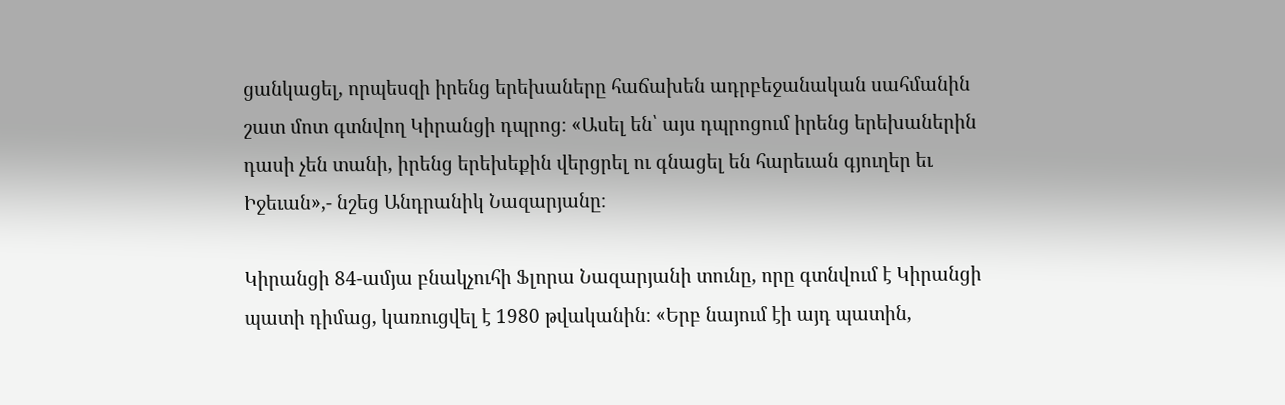ցանկացել, որպեսզի իրենց երեխաները հաճախեն ադրբեջանական սահմանին շատ մոտ գտնվող Կիրանցի դպրոց։ «Ասել են՝ այս դպրոցում իրենց երեխաներին դասի չեն տանի, իրենց երեխեքին վերցրել ու գնացել են հարեւան գյուղեր եւ Իջեւան»,- նշեց Անդրանիկ Նազարյանը։

Կիրանցի 84-ամյա բնակչուհի Ֆլորա Նազարյանի տունը, որը գտնվում է Կիրանցի պատի դիմաց, կառուցվել է 1980 թվականին։ «Երբ նայում էի այդ պատին,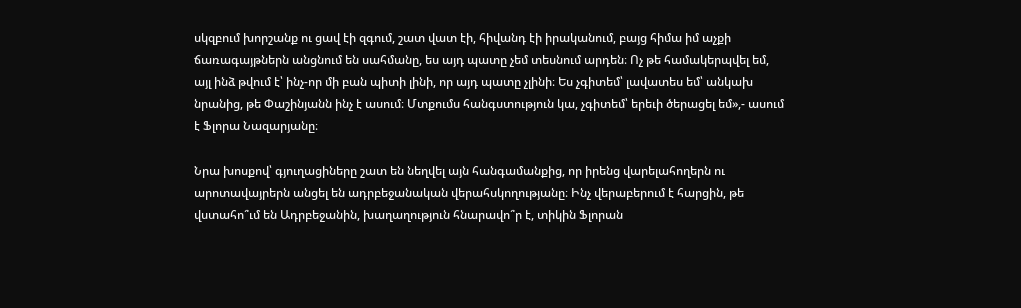սկզբում խորշանք ու ցավ էի զգում, շատ վատ էի, հիվանդ էի իրականում, բայց հիմա իմ աչքի ճառագայթներն անցնում են սահմանը, ես այդ պատը չեմ տեսնում արդեն։ Ոչ թե համակերպվել եմ, այլ ինձ թվում է՝ ինչ-որ մի բան պիտի լինի, որ այդ պատը չլինի։ Ես չգիտեմ՝ լավատես եմ՝ անկախ նրանից, թե Փաշինյանն ինչ է ասում։ Մտքումս հանգստություն կա, չգիտեմ՝ երեւի ծերացել եմ»,- ասում է Ֆլորա Նազարյանը։

Նրա խոսքով՝ գյուղացիները շատ են նեղվել այն հանգամանքից, որ իրենց վարելահողերն ու արոտավայրերն անցել են ադրբեջանական վերահսկողությանը։ Ինչ վերաբերում է հարցին, թե վստահո՞ւմ են Ադրբեջանին, խաղաղություն հնարավո՞ր է, տիկին Ֆլորան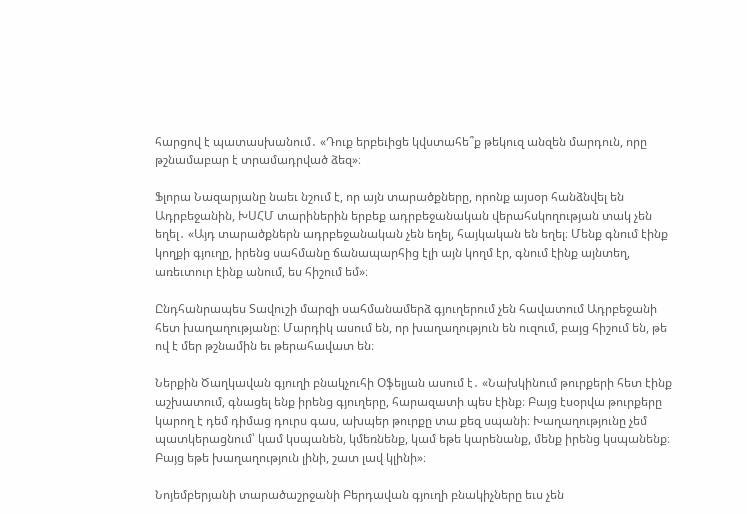հարցով է պատասխանում․ «Դուք երբեւիցե կվստահե՞ք թեկուզ անզեն մարդուն, որը թշնամաբար է տրամադրված ձեզ»։

Ֆլորա Նազարյանը նաեւ նշում է, որ այն տարածքները, որոնք այսօր հանձնվել են Ադրբեջանին, ԽՍՀՄ տարիներին երբեք ադրբեջանական վերահսկողության տակ չեն եղել․ «Այդ տարածքներն ադրբեջանական չեն եղել, հայկական են եղել։ Մենք գնում էինք կողքի գյուղը, իրենց սահմանը ճանապարհից էլի այն կողմ էր, գնում էինք այնտեղ, առեւտուր էինք անում, ես հիշում եմ»։

Ընդհանրապես Տավուշի մարզի սահմանամերձ գյուղերում չեն հավատում Ադրբեջանի հետ խաղաղությանը։ Մարդիկ ասում են, որ խաղաղություն են ուզում, բայց հիշում են, թե ով է մեր թշնամին եւ թերահավատ են։

Ներքին Ծաղկավան գյուղի բնակչուհի Օֆելյան ասում է․ «Նախկինում թուրքերի հետ էինք աշխատում, գնացել ենք իրենց գյուղերը, հարազատի պես էինք։ Բայց էսօրվա թուրքերը կարող է դեմ դիմաց դուրս գաս, ախպեր թուրքը տա քեզ սպանի։ Խաղաղությունը չեմ պատկերացնում՝ կամ կսպանեն, կմեռնենք, կամ եթե կարենանք, մենք իրենց կսպանենք։ Բայց եթե խաղաղություն լինի, շատ լավ կլինի»։

Նոյեմբերյանի տարածաշրջանի Բերդավան գյուղի բնակիչները եւս չեն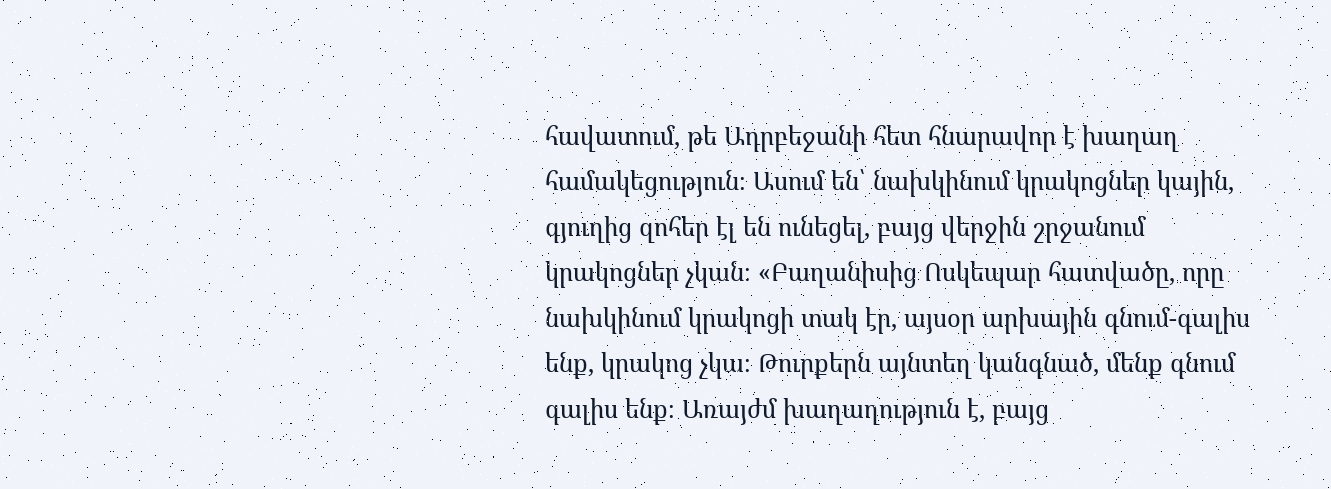հավատում, թե Ադրբեջանի հետ հնարավոր է խաղաղ համակեցություն։ Ասում են՝ նախկինում կրակոցներ կային, գյուղից զոհեր էլ են ունեցել, բայց վերջին շրջանում կրակոցներ չկան։ «Բաղանիսից Ոսկեպար հատվածը, որը նախկինում կրակոցի տակ էր, այսօր արխային գնում-գալիս ենք, կրակոց չկա։ Թուրքերն այնտեղ կանգնած, մենք գնում գալիս ենք։ Առայժմ խաղաղություն է, բայց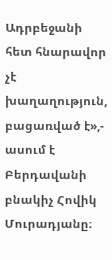Ադրբեջանի հետ հնարավոր չէ խաղաղություն, բացառված է»,- ասում է Բերդավանի բնակիչ Հովիկ Մուրադյանը։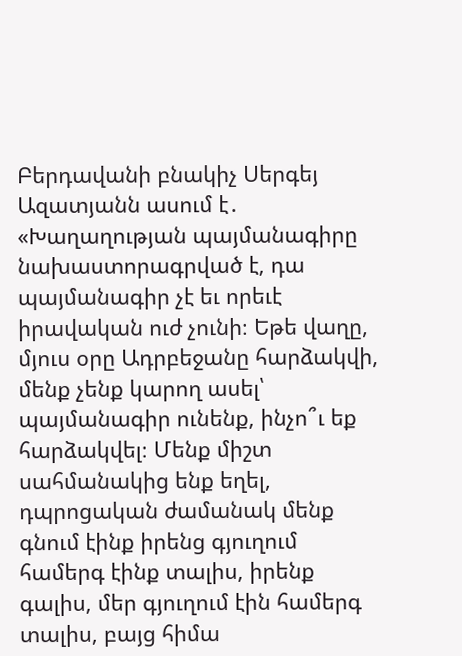Բերդավանի բնակիչ Սերգեյ Ազատյանն ասում է․ «Խաղաղության պայմանագիրը նախաստորագրված է, դա պայմանագիր չէ եւ որեւէ իրավական ուժ չունի։ Եթե վաղը, մյուս օրը Ադրբեջանը հարձակվի, մենք չենք կարող ասել՝ պայմանագիր ունենք, ինչո՞ւ եք հարձակվել։ Մենք միշտ սահմանակից ենք եղել, դպրոցական ժամանակ մենք գնում էինք իրենց գյուղում համերգ էինք տալիս, իրենք գալիս, մեր գյուղում էին համերգ տալիս, բայց հիմա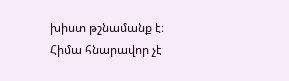խիստ թշնամանք է։ Հիմա հնարավոր չէ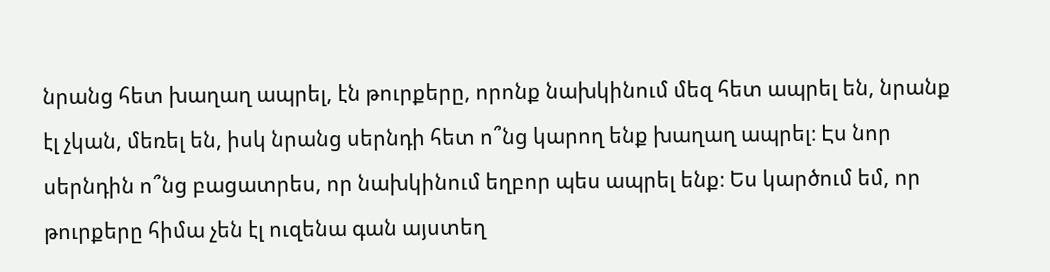նրանց հետ խաղաղ ապրել, էն թուրքերը, որոնք նախկինում մեզ հետ ապրել են, նրանք էլ չկան, մեռել են, իսկ նրանց սերնդի հետ ո՞նց կարող ենք խաղաղ ապրել։ Էս նոր սերնդին ո՞նց բացատրես, որ նախկինում եղբոր պես ապրել ենք։ Ես կարծում եմ, որ թուրքերը հիմա չեն էլ ուզենա գան այստեղ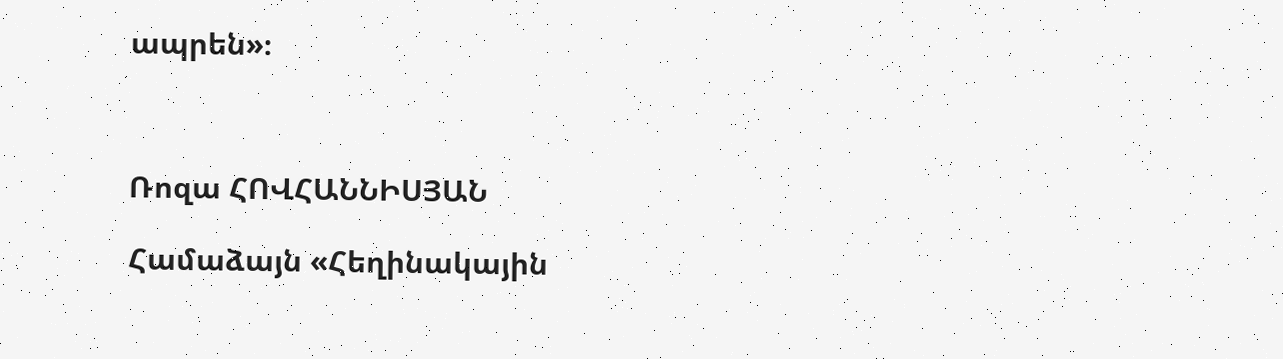ապրեն»։



Ռոզա ՀՈՎՀԱՆՆԻՍՅԱՆ

Համաձայն «Հեղինակային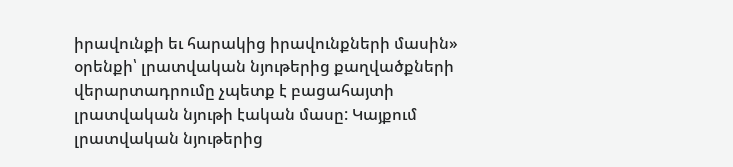իրավունքի եւ հարակից իրավունքների մասին» օրենքի՝ լրատվական նյութերից քաղվածքների վերարտադրումը չպետք է բացահայտի լրատվական նյութի էական մասը: Կայքում լրատվական նյութերից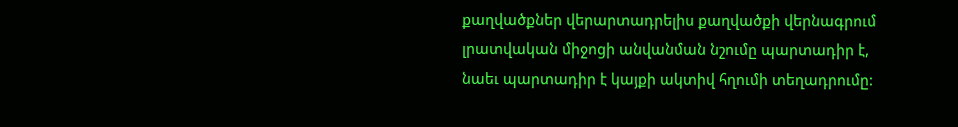քաղվածքներ վերարտադրելիս քաղվածքի վերնագրում լրատվական միջոցի անվանման նշումը պարտադիր է, նաեւ պարտադիր է կայքի ակտիվ հղումի տեղադրումը: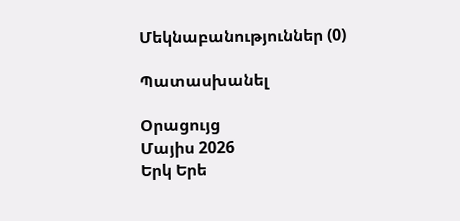Մեկնաբանություններ (0)

Պատասխանել

Օրացույց
Մայիս 2026
Երկ Երե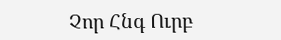Չոր Հնգ Ուրբ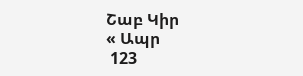Շաբ Կիր
« Ապր
 123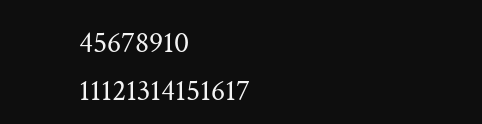45678910
11121314151617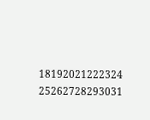18192021222324
25262728293031